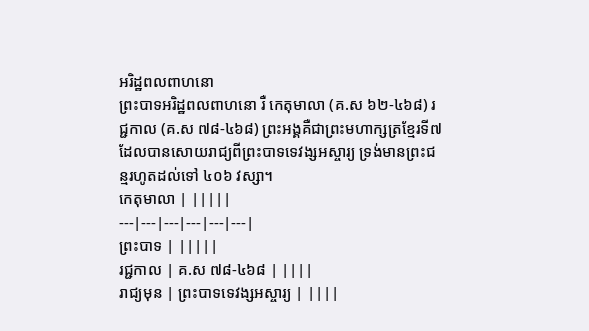អរិដ្ឋពលពាហនោ
ព្រះបាទអរិដ្ឋពលពាហនោ រឺ កេតុមាលា (គ.ស ៦២-៤៦៨) រជ្ជកាល (គ.ស ៧៨-៤៦៨) ព្រះអង្គគឺជាព្រះមហាក្សត្រខ្មែរទី៧ ដែលបានសោយរាជ្យពីព្រះបាទទេវង្សអស្ចារ្យ ទ្រង់មានព្រះជន្មរហូតដល់ទៅ ៤០៦ វស្សា។
កេតុមាលា | |||||
---|---|---|---|---|---|
ព្រះបាទ | |||||
រជ្ជកាល | គ.ស ៧៨-៤៦៨ | ||||
រាជ្យមុន | ព្រះបាទទេវង្សអស្ចារ្យ | ||||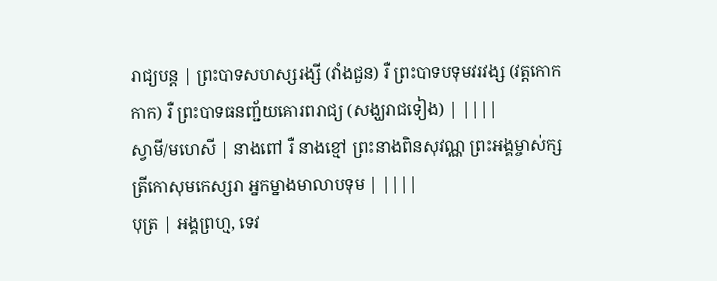រាជ្យបន្ត | ព្រះបាទសហស្សរង្សី (វាំងជួន) រឺ ព្រះបាទបទុមវរវង្ស (វត្តកោកកាក) រឺ ព្រះបាទធនញ្ជ័យគោរពរាជ្យ (សង្ឃរាជទៀង) | ||||
ស្វាមី/មហេសី | នាងពៅ រឺ នាងខ្មៅ ព្រះនាងពិនសុវណ្ណ ព្រះអង្គម្ចាស់ក្សត្រីកោសុមកេស្សរា អ្នកម្នាងមាលាបទុម | ||||
បុត្រ | អង្គព្រហ្ម, ទេវ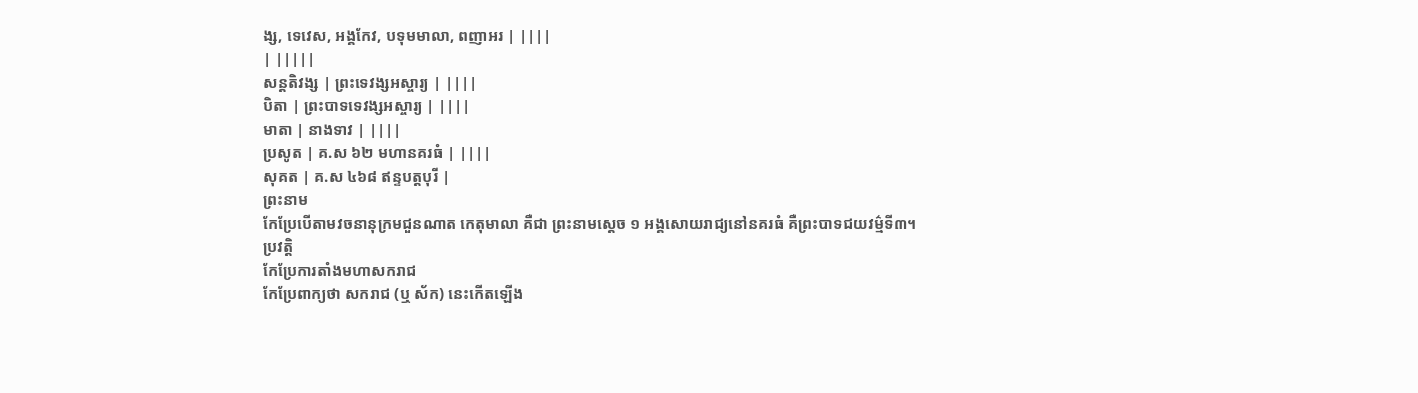ង្ស, ទេវេស, អង្គកែវ, បទុមមាលា, ពញាអរ | ||||
| |||||
សន្តតិវង្ស | ព្រះទេវង្សអស្ចារ្យ | ||||
បិតា | ព្រះបាទទេវង្សអស្ចារ្យ | ||||
មាតា | នាងទាវ | ||||
ប្រសូត | គ.ស ៦២ មហានគរធំ | ||||
សុគត | គ.ស ៤៦៨ ឥន្ទបត្តបុរី |
ព្រះនាម
កែប្រែបើតាមវចនានុក្រមជួនណាត កេតុមាលា គឺជា ព្រះនាមស្ដេច ១ អង្គសោយរាជ្យនៅនគរធំ គឺព្រះបាទជយវម៌្មទី៣។
ប្រវត្តិ
កែប្រែការតាំងមហាសករាជ
កែប្រែពាក្យថា សករាជ (ឬ ស័ក) នេះកើតឡើង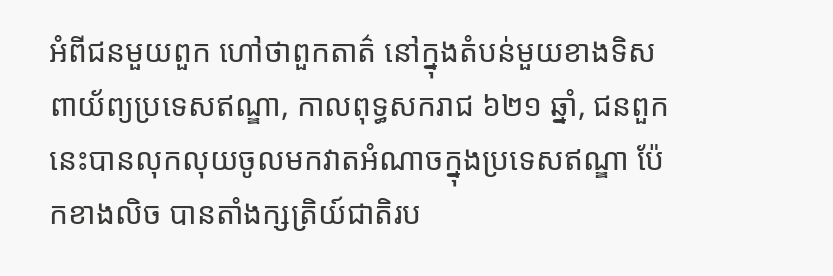អំពីជនមួយពួក ហៅថាពួកតាត៌ នៅក្នុងតំបន់មួយខាងទិសពាយ័ព្យប្រទេសឥណ្ឌា, កាលពុទ្ធសករាជ ៦២១ ឆ្នាំ, ជនពួកនេះបានលុកលុយចូលមកវាតអំណាចក្នុងប្រទេសឥណ្ឌា ប៉ែកខាងលិច បានតាំងក្សត្រិយ៍ជាតិរប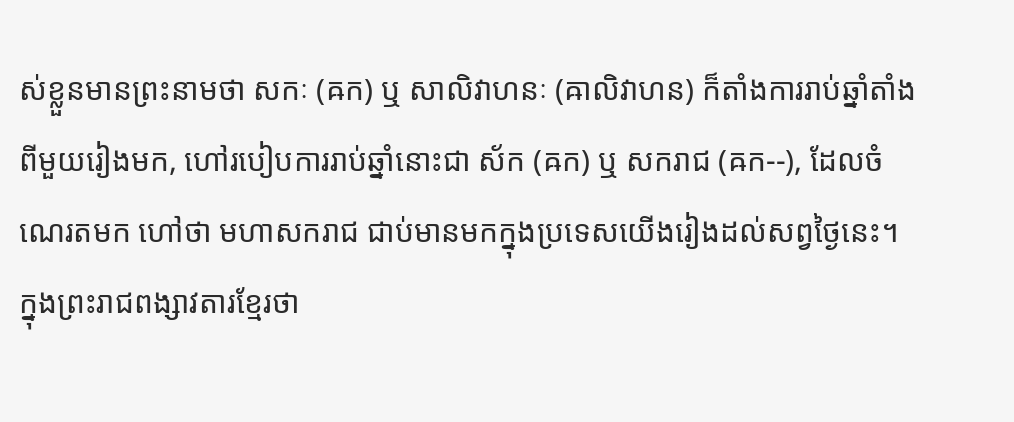ស់ខ្លួនមានព្រះនាមថា សកៈ (ឝក) ឬ សាលិវាហនៈ (ឝាលិវាហន) ក៏តាំងការរាប់ឆ្នាំតាំងពីមួយរៀងមក, ហៅរបៀបការរាប់ឆ្នាំនោះជា ស័ក (ឝក) ឬ សករាជ (ឝក--), ដែលចំណេរតមក ហៅថា មហាសករាជ ជាប់មានមកក្នុងប្រទេសយើងរៀងដល់សព្វថ្ងៃនេះ។ ក្នុងព្រះរាជពង្សាវតារខ្មែរថា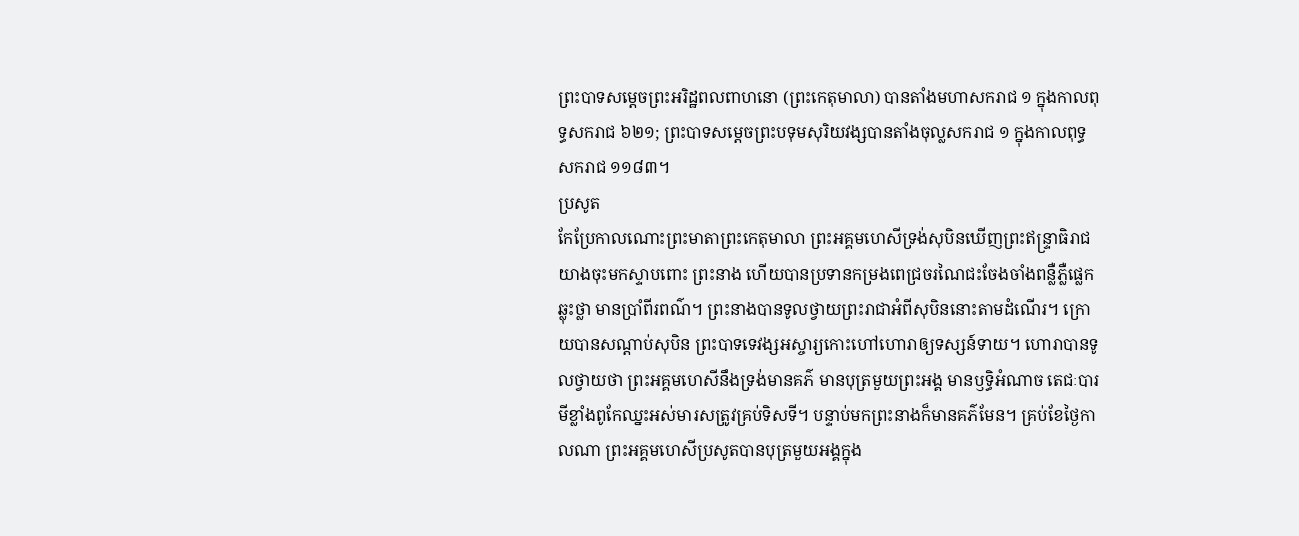ព្រះបាទសម្ដេចព្រះអរិដ្ឋពលពាហនោ (ព្រះកេតុមាលា) បានតាំងមហាសករាជ ១ ក្នុងកាលពុទ្ធសករាជ ៦២១; ព្រះបាទសម្ដេចព្រះបទុមសុរិយវង្សបានតាំងចុល្លសករាជ ១ ក្នុងកាលពុទ្ធសករាជ ១១៨៣។
ប្រសូត
កែប្រែកាលណោះព្រះមាតាព្រះកេតុមាលា ព្រះអគ្គមហេសីទ្រង់សុបិនឃើញព្រះឥន្ទ្រាធិរាជយាងចុះមកស្ទាបពោះ ព្រះនាង ហើយបានប្រទានកម្រងពេជ្រចរណៃជះចែងចាំងពន្លឺភ្លឺផ្លេកឆ្លុះថ្លា មានប្រាំពីរពណ៌។ ព្រះនាងបានទូលថ្វាយព្រះរាជាអំពីសុបិននោះតាមដំណើរ។ ក្រោយបានសណ្ដាប់សុបិន ព្រះបាទទេវង្សអស្ចារ្យកោះហៅហោរាឲ្យទស្សន៍ទាយ។ ហោរាបានទូលថ្វាយថា ព្រះអគ្គមហេសីនឹងទ្រង់មានគភ៌ មានបុត្រមួយព្រះអង្គ មានឫទ្ធិអំណាច តេជៈបារមីខ្លាំងពូកែឈ្នះអស់មារសត្រូវគ្រប់ទិសទី។ បន្ទាប់មកព្រះនាងក៏មានគភ៌មែន។ គ្រប់ខែថ្ងៃកាលណា ព្រះអគ្គមហេសីប្រសូតបានបុត្រមួយអង្គក្នុង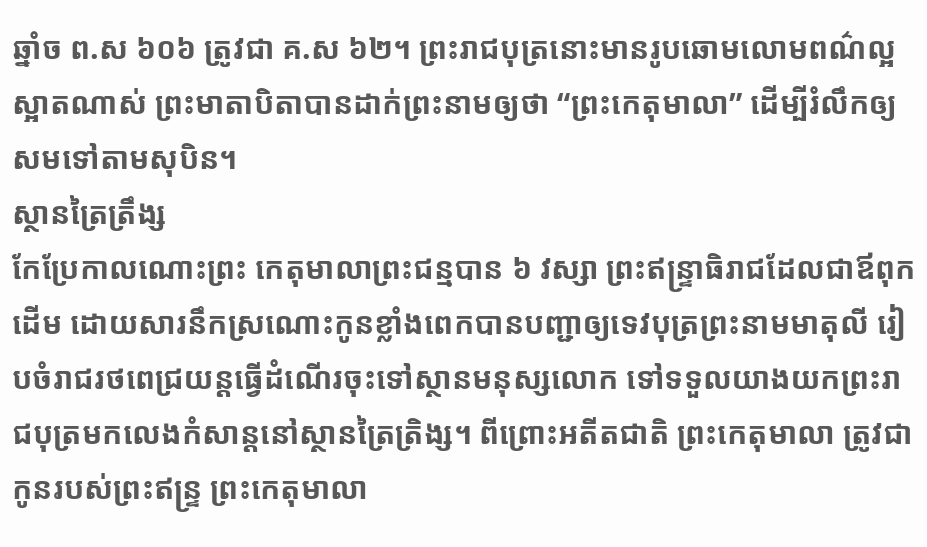ឆ្នាំច ព.ស ៦០៦ ត្រូវជា គ.ស ៦២។ ព្រះរាជបុត្រនោះមានរូបឆោមលោមពណ៌ល្អស្អាតណាស់ ព្រះមាតាបិតាបានដាក់ព្រះនាមឲ្យថា “ព្រះកេតុមាលា” ដើម្បីរំលឹកឲ្យសមទៅតាមសុបិន។
ស្ថានត្រៃត្រឹង្ស
កែប្រែកាលណោះព្រះ កេតុមាលាព្រះជន្មបាន ៦ វស្សា ព្រះឥន្ទ្រាធិរាជដែលជាឪពុកដើម ដោយសារនឹកស្រណោះកូនខ្លាំងពេកបានបញ្ជាឲ្យទេវបុត្រព្រះនាមមាតុលី រៀបចំរាជរថពេជ្រយន្ដធ្វើដំណើរចុះទៅស្ថានមនុស្សលោក ទៅទទួលយាងយកព្រះរាជបុត្រមកលេងកំសាន្ដនៅស្ថានត្រៃត្រិង្ស។ ពីព្រោះអតីតជាតិ ព្រះកេតុមាលា ត្រូវជាកូនរបស់ព្រះឥន្ទ្រ ព្រះកេតុមាលា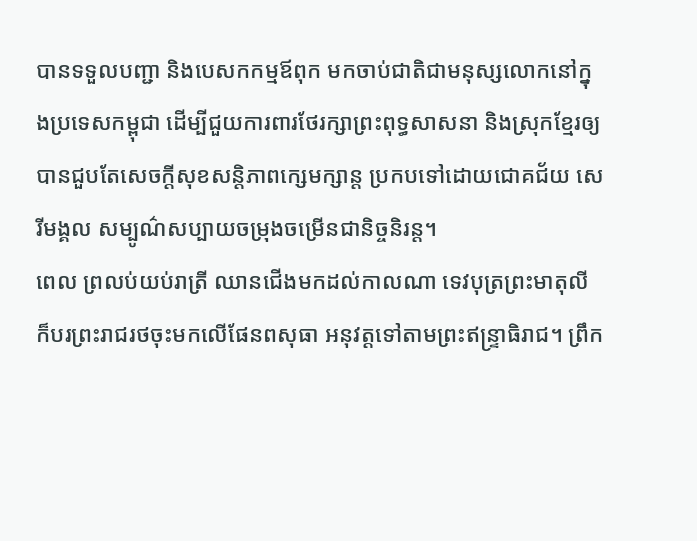បានទទួលបញ្ជា និងបេសកកម្មឪពុក មកចាប់ជាតិជាមនុស្សលោកនៅក្នុងប្រទេសកម្ពុជា ដើម្បីជួយការពារថែរក្សាព្រះពុទ្ធសាសនា និងស្រុកខ្មែរឲ្យបានជួបតែសេចក្ដីសុខសន្ដិភាពក្សេមក្សាន្ដ ប្រកបទៅដោយជោគជ័យ សេរីមង្គល សម្បូណ៌សប្បាយចម្រុងចម្រើនជានិច្ចនិរន្ដ។
ពេល ព្រលប់យប់រាត្រី ឈានជើងមកដល់កាលណា ទេវបុត្រព្រះមាតុលី ក៏បរព្រះរាជរថចុះមកលើផែនពសុធា អនុវត្ដទៅតាមព្រះឥន្ទ្រាធិរាជ។ ព្រឹក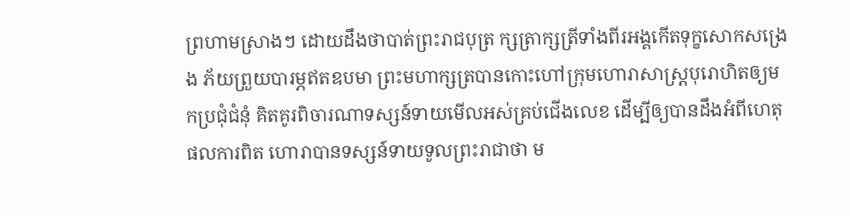ព្រហាមស្រាងៗ ដោយដឹងថាបាត់ព្រះរាជបុត្រ ក្សត្រាក្សត្រីទាំងពីរអង្គកើតទុក្ខសោកសង្រេង ភ័យព្រួយបារម្ភឥតឧបមា ព្រះមហាក្សត្របានកោះហៅក្រុមហោរាសាស្ដ្របុរោហិតឲ្យមកប្រជុំជំនុំ គិតគូរពិចារណាទស្សន៍ទាយមើលអស់គ្រប់ជើងលេខ ដើម្បីឲ្យបានដឹងអំពីហេតុផលការពិត ហោរាបានទស្សន៍ទាយទូលព្រះរាជាថា ម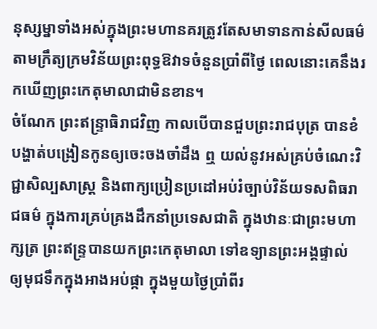នុស្សម្នាទាំងអស់ក្នុងព្រះមហានគរត្រូវតែសមាទានកាន់សីលធម៌ តាមក្រឹត្យក្រមវិន័យព្រះពុទ្ធឱវាទចំនួនប្រាំពីថ្ងៃ ពេលនោះគេនឹងរកឃើញព្រះកេតុមាលាជាមិនខាន។
ចំណែក ព្រះឥន្ទ្រាធិរាជវិញ កាលបើបានជួបព្រះរាជបុត្រ បានខំបង្ហាត់បង្រៀនកូនឲ្យចេះចងចាំដឹង ឮ យល់នូវអស់គ្រប់ចំណេះវិជ្ជាសិល្បសាស្ដ្រ និងពាក្យប្រៀនប្រដៅអប់រំច្បាប់វិន័យទសពិធរាជធម៌ ក្នុងការគ្រប់គ្រងដឹកនាំប្រទេសជាតិ ក្នុងឋានៈជាព្រះមហាក្សត្រ ព្រះឥន្ទ្របានយកព្រះកេតុមាលា ទៅឧទ្យានព្រះអង្គផ្ទាល់ ឲ្យមុជទឹកក្នុងអាងអប់ផ្កា ក្នុងមួយថ្ងៃប្រាំពីរ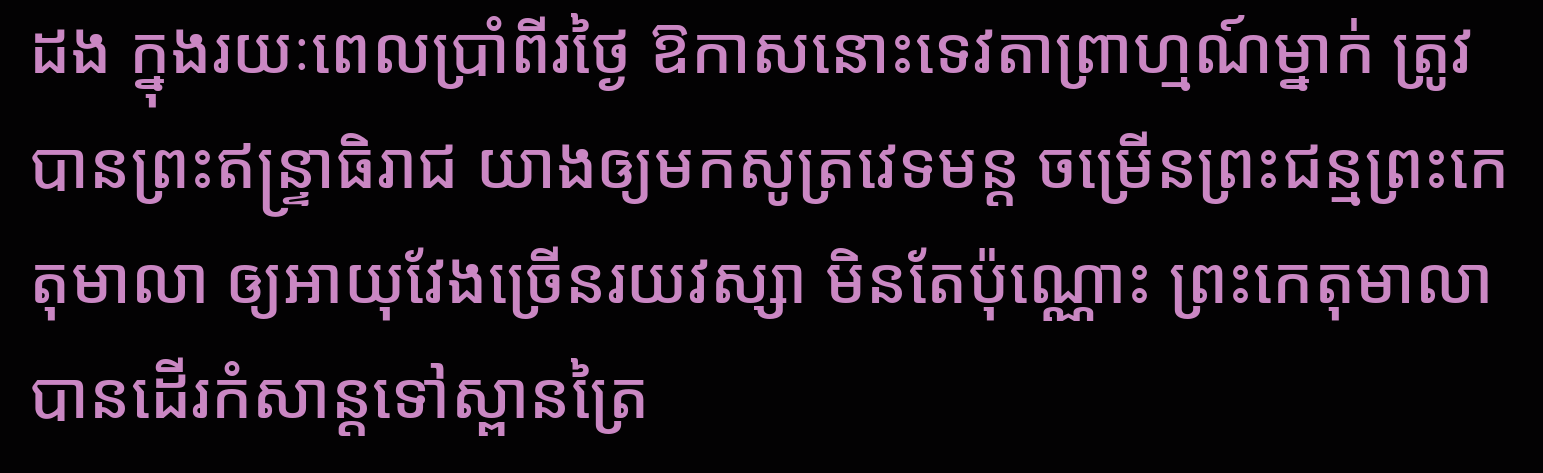ដង ក្នុងរយៈពេលប្រាំពីរថ្ងៃ ឱកាសនោះទេវតាព្រាហ្មណ៍ម្នាក់ ត្រូវបានព្រះឥន្ទ្រាធិរាជ យាងឲ្យមកសូត្រវេទមន្ដ ចម្រើនព្រះជន្មព្រះកេតុមាលា ឲ្យអាយុវែងច្រើនរយវស្សា មិនតែប៉ុណ្ណោះ ព្រះកេតុមាលាបានដើរកំសាន្ដទៅស្ពានត្រៃ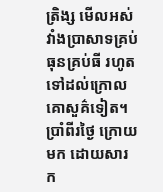ត្រិង្ស មើលអស់វាំងប្រាសាទគ្រប់ធុនគ្រប់ធី រហូតទៅដល់ក្រោលគោសួគ៌ទៀត។
ប្រាំពីរថ្ងៃ ក្រោយមក ដោយសារក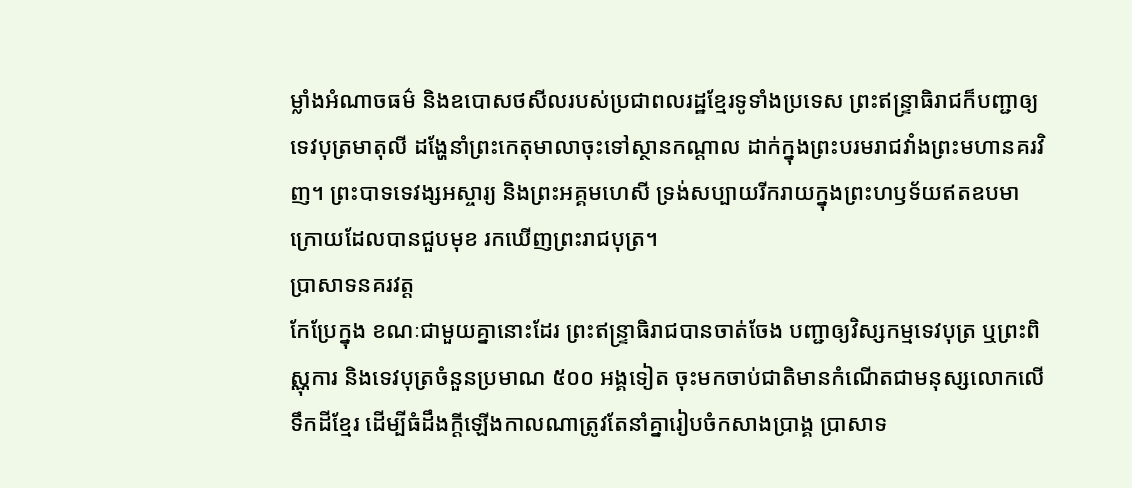ម្លាំងអំណាចធម៌ និងឧបោសថសីលរបស់ប្រជាពលរដ្ឋខ្មែរទូទាំងប្រទេស ព្រះឥន្ទ្រាធិរាជក៏បញ្ជាឲ្យទេវបុត្រមាតុលី ដង្ហែនាំព្រះកេតុមាលាចុះទៅស្ថានកណ្ដាល ដាក់ក្នុងព្រះបរមរាជវាំងព្រះមហានគរវិញ។ ព្រះបាទទេវង្សអស្ចារ្យ និងព្រះអគ្គមហេសី ទ្រង់សប្បាយរីករាយក្នុងព្រះហឫទ័យឥតឧបមា ក្រោយដែលបានជួបមុខ រកឃើញព្រះរាជបុត្រ។
ប្រាសាទនគរវត្ត
កែប្រែក្នុង ខណៈជាមួយគ្នានោះដែរ ព្រះឥន្ទ្រាធិរាជបានចាត់ចែង បញ្ជាឲ្យវិស្សកម្មទេវបុត្រ ឬព្រះពិស្ណុការ និងទេវបុត្រចំនួនប្រមាណ ៥០០ អង្គទៀត ចុះមកចាប់ជាតិមានកំណើតជាមនុស្សលោកលើទឹកដីខ្មែរ ដើម្បីធំដឹងក្ដីឡើងកាលណាត្រូវតែនាំគ្នារៀបចំកសាងប្រាង្គ ប្រាសាទ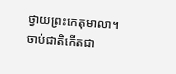ថ្វាយព្រះកេតុមាលា។
ចាប់ជាតិកើតជា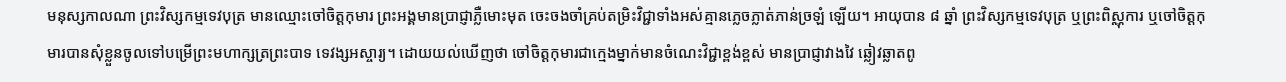មនុស្សកាលណា ព្រះវិស្សកម្មទេវបុត្រ មានឈ្មោះចៅចិត្ដកុមារ ព្រះអង្គមានប្រាជ្ញាភ្លឺមោះមុត ចេះចងចាំគ្រប់តម្រិះវិជ្ជាទាំងអស់គ្មានភ្លេចភ្លាត់ភាន់ច្រឡំ ឡើយ។ អាយុបាន ៨ ឆ្នាំ ព្រះវិស្សកម្មទេវបុត្រ ឬព្រះពិស្ណុការ ឬចៅចិត្ដកុមារបានសុំខ្លួនចូលទៅបម្រើព្រះមហាក្សត្រព្រះបាទ ទេវង្សអស្ចារ្យ។ ដោយយល់ឃើញថា ចៅចិត្ដកុមារជាក្មេងម្នាក់មានចំណេះវិជ្ជាខ្ពង់ខ្ពស់ មានប្រាជ្ញាវាងវៃ ឆ្លៀវឆ្លាតពូ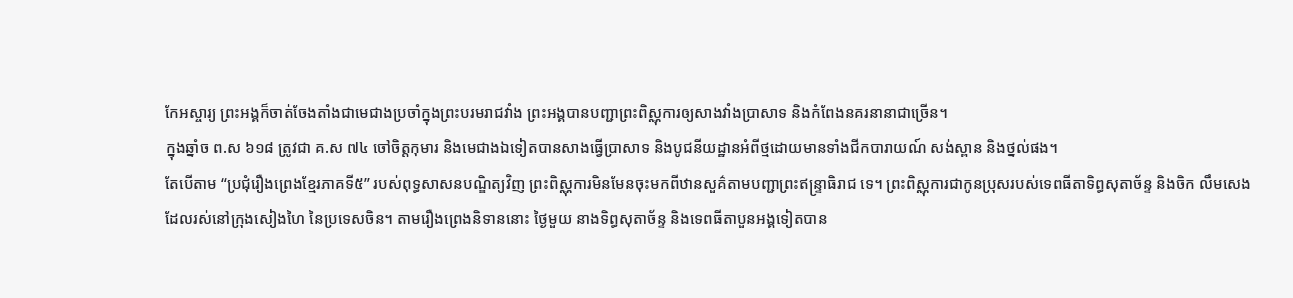កែអស្ចារ្យ ព្រះអង្គក៏ចាត់ចែងតាំងជាមេជាងប្រចាំក្នុងព្រះបរមរាជវាំង ព្រះអង្គបានបញ្ជាព្រះពិស្ណុការឲ្យសាងវាំងប្រាសាទ និងកំពែងនគរនានាជាច្រើន។
ក្នុងឆ្នាំច ព.ស ៦១៨ ត្រូវជា គ.ស ៧៤ ចៅចិត្ដកុមារ និងមេជាងឯទៀតបានសាងធ្វើប្រាសាទ និងបូជនីយដ្ឋានអំពីថ្មដោយមានទាំងជីកបារាយណ៍ សង់ស្ពាន និងថ្នល់ផង។
តែបើតាម “ប្រជុំរឿងព្រេងខ្មែរភាគទី៥” របស់ពុទ្ធសាសនបណ្ឌិត្យវិញ ព្រះពិស្ណុការមិនមែនចុះមកពីឋានសួគ៌តាមបញ្ជាព្រះឥន្ទ្រាធិរាជ ទេ។ ព្រះពិស្ណុការជាកូនប្រុសរបស់ទេពធីតាទិព្ធសុតាច័ន្ទ និងចិក លឹមសេង ដែលរស់នៅក្រុងសៀងហៃ នៃប្រទេសចិន។ តាមរឿងព្រេងនិទាននោះ ថ្ងៃមួយ នាងទិព្ធសុតាច័ន្ទ និងទេពធីតាបួនអង្គទៀតបាន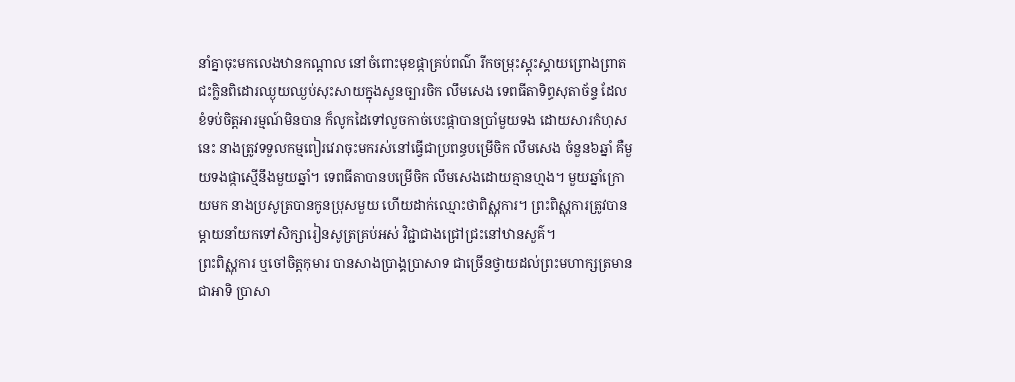នាំគ្នាចុះមកលេងឋានកណ្ដាល នៅចំពោះមុខផ្កាគ្រប់ពណ៌ រីកចម្រុះស្គុះស្គាយព្រោងព្រាត ជះក្លិនពិដោរឈ្ងុយឈ្ងប់សុះសាយក្នុងសួនច្បារចិក លឹមសេង ទេពធីតាទិព្ធសុតាច័ន្ទ ដែលខំទប់ចិត្ដអារម្មណ៍មិនបាន ក៏លូកដៃទៅលួចកាច់បេះផ្កាបានប្រាំមួយទង ដោយសារកំហុសនេះ នាងត្រូវទទួលកម្មពៀរវេរាចុះមករស់នៅធ្វើជាប្រពន្ធបម្រើចិក លឹមសេង ចំនួន៦ឆ្នាំ គឺមួយទងផ្កាស្មើនឹងមួយឆ្នាំ។ ទេពធីតាបានបម្រើចិក លឹមសេងដោយគ្មានហ្មង។ មួយឆ្នាំក្រោយមក នាងប្រសូត្របានកូនប្រុសមួយ ហើយដាក់ឈ្មោះថាពិស្ណុការ។ ព្រះពិស្ណុការត្រូវបានម្ដាយនាំយកទៅសិក្សារៀនសូត្រគ្រប់អស់ វិជ្ជាជាងជ្រៅជ្រះនៅឋានសួគ៌។
ព្រះពិស្ណុការ ឬចៅចិត្ដកុមារ បានសាងប្រាង្គប្រាសាទ ជាច្រើនថ្វាយដល់ព្រះមហាក្សត្រមានជាអាទិ ប្រាសា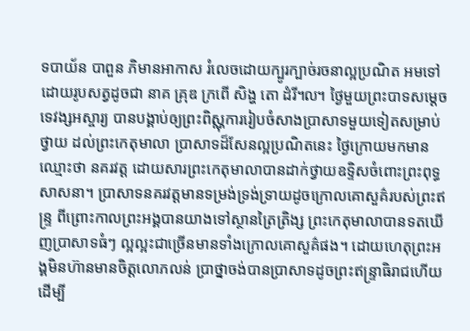ទបាយ័ន បាពួន ភិមានអាកាស រំលេចដោយក្បូរក្បាច់រចនាល្អប្រណិត អមទៅដោយរូបសត្វដូចជា នាគ គ្រុឌ ក្រពើ សិង្ហ តោ ដំរី៘ ថ្ងៃមួយព្រះបាទសម្ដេចទេវង្សអស្ចារ្យ បានបង្គាប់ឲ្យព្រះពិស្ណុការរៀបចំសាងប្រាសាទមួយទៀតសម្រាប់ថ្វាយ ដល់ព្រះកេតុមាលា ប្រាសាទដ៏សែនល្អប្រណិតនេះ ថ្ងៃក្រោយមកមានឈ្មោះថា នគរវត្ដ ដោយសារព្រះកេតុមាលាបានដាក់ថ្វាយឧទ្ទិសចំពោះព្រះពុទ្ធសាសនា។ ប្រាសាទនគរវត្ដមានទម្រង់ទ្រង់ទ្រាយដូចក្រោលគោសួគ៌របស់ព្រះឥន្ទ្រ ពីព្រោះកាលព្រះអង្គបានយាងទៅស្ថានត្រៃត្រិង្ស ព្រះកេតុមាលាបានទតឃើញប្រាសាទធំៗ ល្អល្អះជាច្រើនមានទាំងក្រោលគោសួគ៌ផង។ ដោយហេតុព្រះអង្គមិនហ៊ានមានចិត្ដលោភលន់ ប្រាថ្នាចង់បានប្រាសាទដូចព្រះឥន្ទ្រាធិរាជហើយដើម្បី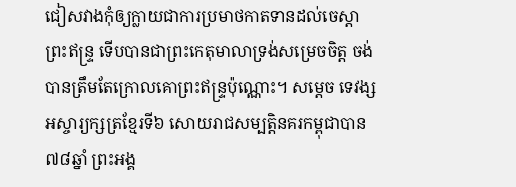ជៀសវាងកុំឲ្យក្លាយជាការប្រមាថកាតទានដល់ចេស្ដាព្រះឥន្ទ្រ ទើបបានជាព្រះកេតុមាលាទ្រង់សម្រេចចិត្ដ ចង់បានត្រឹមតែក្រោលគោព្រះឥន្ទ្រប៉ុណ្ណោះ។ សម្ដេច ទេវង្សអស្ចារ្យក្សត្រខ្មែរទី៦ សោយរាជសម្បត្ដិនគរកម្ពុជាបាន៧៨ឆ្នាំ ព្រះអង្គ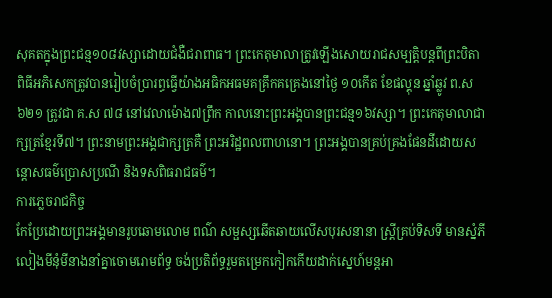សុគតក្នុងព្រះជន្ម១០៨វស្សាដោយជំងឺជរាពាធ។ ព្រះកេតុមាលាត្រូវឡើងសោយរាជសម្បត្ដិបន្ដពីព្រះបិតា ពិធីអភិសេកត្រូវបានរៀបចំប្រារព្ធធ្វើយ៉ាងអធិកអធមគគ្រឹកគគ្រេងនៅថ្ងៃ ១០កើត ខែផល្គុន ឆ្នាំឆ្លូវ ព.ស ៦២១ ត្រូវជា គ.ស ៧៨ នៅវេលាម៉ោង៧ព្រឹក កាលនោះព្រះអង្គបានព្រះជន្ម១៦វស្សា។ ព្រះកេតុមាលាជាក្សត្រខ្មែរទី៧។ ព្រះនាមព្រះអង្គជាក្សត្រគឺ ព្រះអរិដ្ឋពលពាហនោ។ ព្រះអង្គបានគ្រប់គ្រងផែនដីដោយសន្ដោសធម៌ប្រោសប្រណី និងទសពិធរាជធម៌។
ការភ្លេចរាជកិច្ច
កែប្រែដោយព្រះអង្គមានរូបឆោមលោម ពណ៌ សម្ផស្សឆើតឆាយលើសបុរសនានា ស្ដ្រីគ្រប់ទិសទី មានស្នំភីលៀងមីនុំមីនាងនាំគ្នាចោមរោមព័ទ្ធ ចង់ប្រតិព័ទ្ធរួមតម្រេកកៀកកើយដាក់ស្នេហ៍មន្ដអា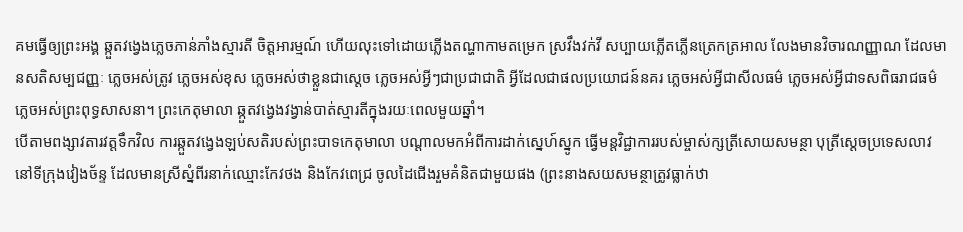គមធ្វើឲ្យព្រះអង្គ ឆ្កួតវង្វេងភ្លេចភាន់ភាំងស្មារតី ចិត្ដអារម្មណ៍ ហើយលុះទៅដោយភ្លើងតណ្ហាកាមតម្រេក ស្រវឹងវក់វី សប្បាយភ្លើតភ្លើនត្រេកត្រអាល លែងមានវិចារណញ្ញាណ ដែលមានសតិសម្បជញ្ញៈ ភ្លេចអស់ត្រូវ ភ្លេចអស់ខុស ភ្លេចអស់ថាខ្លួនជាស្ដេច ភ្លេចអស់អ្វីៗជាប្រជាជាតិ អ្វីដែលជាផលប្រយោជន៍នគរ ភ្លេចអស់អ្វីជាសីលធម៌ ភ្លេចអស់អ្វីជាទសពិធរាជធម៌ ភ្លេចអស់ព្រះពុទ្ធសាសនា។ ព្រះកេតុមាលា ឆ្កួតវង្វេងវង្វាន់បាត់ស្មារតីក្នុងរយៈពេលមួយឆ្នាំ។
បើតាមពង្សាវតារវត្ដទឹកវិល ការឆ្កួតវង្វេងឡប់សតិរបស់ព្រះបាទកេតុមាលា បណ្ដាលមកអំពីការដាក់ស្នេហ៍ស្នូក ធ្វើមន្ដវិជ្ជាការរបស់ម្ចាស់ក្សត្រីសោយសមន្ថា បុត្រីស្ដេចប្រទេសលាវនៅទីក្រុងវៀងច័ន្ទ ដែលមានស្រីស្នំពីរនាក់ឈ្មោះកែវថង និងកែវពេជ្រ ចូលដៃជើងរួមគំនិតជាមួយផង (ព្រះនាងសយសមន្ថាត្រូវធ្លាក់ឋា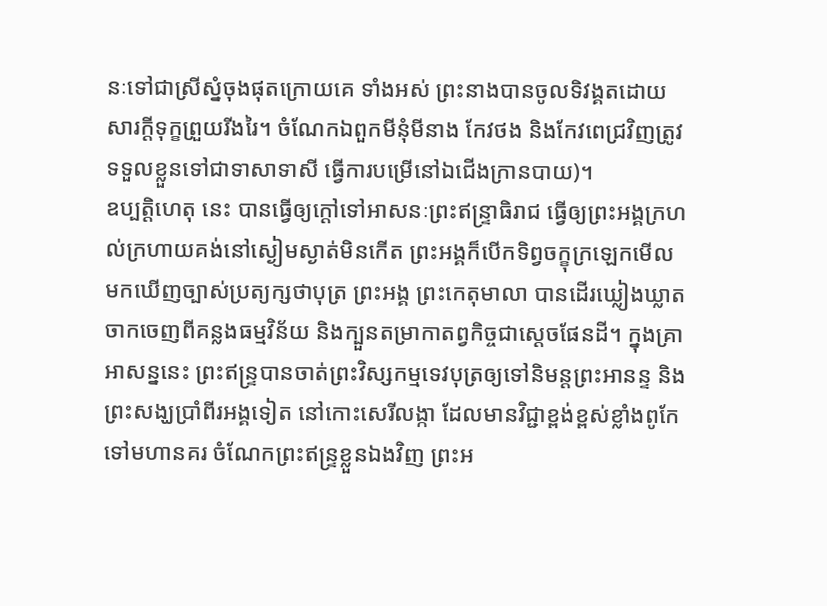នៈទៅជាស្រីស្នំចុងផុតក្រោយគេ ទាំងអស់ ព្រះនាងបានចូលទិវង្គតដោយសារក្ដីទុក្ខព្រួយរីងរៃ។ ចំណែកឯពួកមីនុំមីនាង កែវថង និងកែវពេជ្រវិញត្រូវទទួលខ្លួនទៅជាទាសាទាសី ធ្វើការបម្រើនៅឯជើងក្រានបាយ)។
ឧប្បត្តិហេតុ នេះ បានធ្វើឲ្យក្ដៅទៅអាសនៈព្រះឥន្ទ្រាធិរាជ ធ្វើឲ្យព្រះអង្គក្រហល់ក្រហាយគង់នៅស្ងៀមស្ងាត់មិនកើត ព្រះអង្គក៏បើកទិព្វចក្ខុក្រឡេកមើលមកឃើញច្បាស់ប្រត្យក្សថាបុត្រ ព្រះអង្គ ព្រះកេតុមាលា បានដើរឃ្លៀងឃ្លាតចាកចេញពីគន្លងធម្មវិន័យ និងក្បួនតម្រាកាតព្វកិច្ចជាស្ដេចផែនដី។ ក្នុងគ្រាអាសន្ននេះ ព្រះឥន្ទ្របានចាត់ព្រះវិស្សកម្មទេវបុត្រឲ្យទៅនិមន្ដព្រះអានន្ទ និងព្រះសង្ឃប្រាំពីរអង្គទៀត នៅកោះសេរីលង្កា ដែលមានវិជ្ជាខ្ពង់ខ្ពស់ខ្លាំងពូកែទៅមហានគរ ចំណែកព្រះឥន្ទ្រខ្លួនឯងវិញ ព្រះអ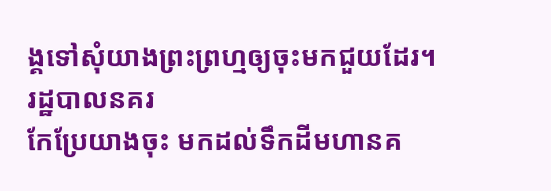ង្គទៅសុំយាងព្រះព្រហ្មឲ្យចុះមកជួយដែរ។
រដ្ឋបាលនគរ
កែប្រែយាងចុះ មកដល់ទឹកដីមហានគ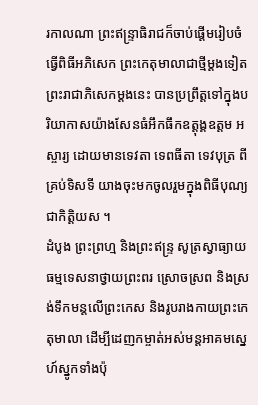រកាលណា ព្រះឥន្ទ្រាធិរាជក៏ចាប់ផ្ដើមរៀបចំធ្វើពិធីអភិសេក ព្រះកេតុមាលាជាថ្មីម្ដងទៀត ព្រះរាជាភិសេកម្ដងនេះ បានប្រព្រឹត្ដទៅក្នុងបរិយាកាសយ៉ាងសែនធំអឹកធឹកឧត្ដុង្គឧត្ដម អស្ចារ្យ ដោយមានទេវតា ទេពធីតា ទេវបុត្រ ពីគ្រប់ទិសទី យាងចុះមកចូលរួមក្នុងពិធីបុណ្យជាកិត្ដិយស ។
ដំបូង ព្រះព្រហ្ម និងព្រះឥន្ទ្រ សូត្រស្វាធ្យាយធម្មទេសនាថ្វាយព្រះពរ ស្រោចស្រព និងស្រង់ទឹកមន្ដលើព្រះកេស និងរូបរាងកាយព្រះកេតុមាលា ដើម្បីដេញកម្ចាត់អស់មន្ដអាគមស្នេហ៍ស្នូកទាំងប៉ុ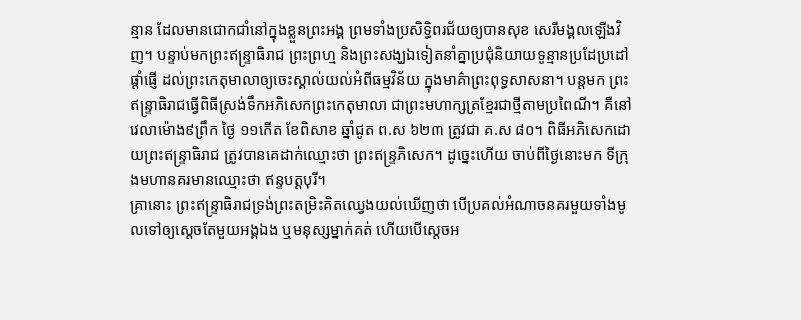ន្មាន ដែលមានជោកជាំនៅក្នុងខ្លួនព្រះអង្គ ព្រមទាំងប្រសិទ្ធិពរជ័យឲ្យបានសុខ សេរីមង្គលឡើងវិញ។ បន្ទាប់មកព្រះឥន្ទ្រាធិរាជ ព្រះព្រហ្ម និងព្រះសង្ឃឯទៀតនាំគ្នាប្រជុំនិយាយទូន្មានប្រដែប្រដៅផ្ដាំផ្ញើ ដល់ព្រះកេតុមាលាឲ្យចេះស្គាល់យល់អំពីធម្មវិន័យ ក្នុងមាគ៌ាព្រះពុទ្ធសាសនា។ បន្តមក ព្រះឥន្ទ្រាធិរាជធ្វើពិធីស្រង់ទឹកអភិសេកព្រះកេតុមាលា ជាព្រះមហាក្សត្រខ្មែរជាថ្មីតាមប្រពៃណី។ គឺនៅវេលាម៉ោង៩ព្រឹក ថ្ងៃ ១១កើត ខែពិសាខ ឆ្នាំជូត ព.ស ៦២៣ ត្រូវជា គ.ស ៨០។ ពិធីអភិសេកដោយព្រះឥន្ទ្រាធិរាជ ត្រូវបានគេដាក់ឈ្មោះថា ព្រះឥន្ទ្រភិសេក។ ដូច្នេះហើយ ចាប់ពីថ្ងៃនោះមក ទីក្រុងមហានគរមានឈ្មោះថា ឥន្ទបត្តបុរី។
គ្រានោះ ព្រះឥន្ទ្រាធិរាជទ្រង់ព្រះតម្រិះគិតឈ្វេងយល់ឃើញថា បើប្រគល់អំណាចនគរមួយទាំងមូលទៅឲ្យស្ដេចតែមួយអង្គឯង ឬមនុស្សម្នាក់គត់ ហើយបើស្ដេចអ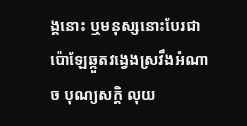ង្គនោះ ឬមនុស្សនោះបែរជាប៉ោឡែឆ្កួតវង្វេងស្រវឹងអំណាច បុណ្យសក្ដិ លុយ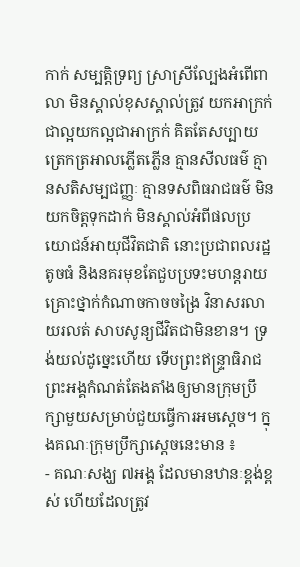កាក់ សម្បត្ដិទ្រព្យ ស្រាស្រីល្បែងអំពើពាលា មិនស្គាល់ខុសស្គាល់ត្រូវ យកអាក្រក់ជាល្អយកល្អជាអាក្រក់ គិតតែសប្បាយត្រេកត្រអាលភ្លើតភ្លើន គ្មានសីលធម៌ គ្មានសតិសម្បជញ្ញៈ គ្មានទសពិធរាជធម៌ មិនយកចិត្ដទុកដាក់ មិនស្គាល់អំពីផលប្រយោជន៍អាយុជីវិតជាតិ នោះប្រជាពលរដ្ឋតូចធំ និងនគរមុខតែជួបប្រទះមហន្ដរាយ គ្រោះថ្នាក់កំណាចកាចចង្រៃ វិនាសរលាយរលត់ សាបសូន្យជីវិតជាមិនខាន។ ទ្រង់យល់ដូច្នេះហើយ ទើបព្រះឥន្ទ្រាធិរាជ ព្រះអង្គកំណត់តែងតាំងឲ្យមានក្រុមប្រឹក្សាមួយសម្រាប់ជួយធ្វើការអមស្ដេច។ ក្នុងគណៈក្រុមប្រឹក្សាស្ដេចនេះមាន ៖
- គណៈសង្ឃ ៧អង្គ ដែលមានឋានៈខ្ពង់ខ្ពស់ ហើយដែលត្រូវ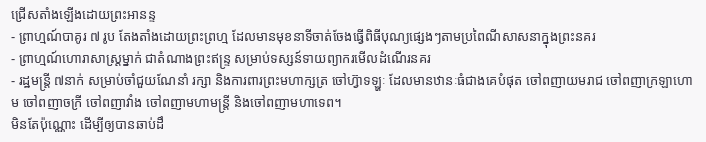ជ្រើសតាំងឡើងដោយព្រះអានន្ទ
- ព្រាហ្មណ៍បាគូរ ៧ រូប តែងតាំងដោយព្រះព្រហ្ម ដែលមានមុខនាទីចាត់ចែងធ្វើពិធីបុណ្យផ្សេងៗតាមប្រពៃណីសាសនាក្នុងព្រះនគរ
- ព្រាហ្មណ៍ហោរាសាស្ដ្រម្នាក់ ជាតំណាងព្រះឥន្ទ្រ សម្រាប់ទស្សន៍ទាយព្យាករមើលដំណើរនគរ
- រដ្ឋមន្ដ្រី ៧នាក់ សម្រាប់ចាំជួយណែនាំ រក្សា និងការពារព្រះមហាក្សត្រ ចៅហ៊្វាទឡ្ហៈ ដែលមានឋានៈធំជាងគេបំផុត ចៅពញាយមរាជ ចៅពញាក្រឡាហោម ចៅពញាចក្រី ចៅពញាវាំង ចៅពញាមហាមន្ដ្រី និងចៅពញាមហាទេព។
មិនតែប៉ុណ្ណោះ ដើម្បីឲ្យបានឆាប់ដឹ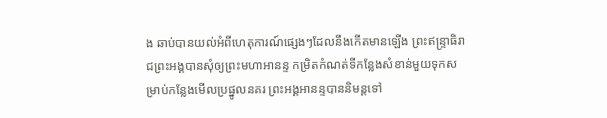ង ឆាប់បានយល់អំពីហេតុការណ៍ផ្សេងៗដែលនឹងកើតមានឡើង ព្រះឥន្ទ្រាធិរាជព្រះអង្គបានសុំឲ្យព្រះមហាអានន្ទ កម្រិតកំណត់ទីកន្លែងសំខាន់មួយទុកសម្រាប់កន្លែងមើលប្រផ្នូលនគរ ព្រះអង្គអានន្ទបាននិមន្ដទៅ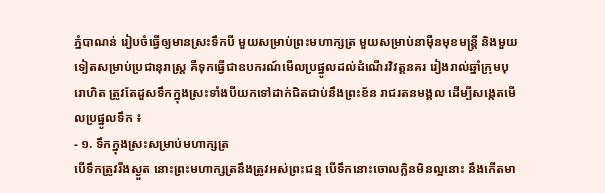ភ្នំបាណន់ រៀបចំធ្វើឲ្យមានស្រះទឹកបី មួយសម្រាប់ព្រះមហាក្សត្រ មួយសម្រាប់នាម៉ឺនមុខមន្ដ្រី និងមួយទៀតសម្រាប់ប្រជានុរាស្ដ្រ គឺទុកធ្វើជាឧបករណ៍មើលប្រផ្នូលដល់ដំណើរវិវត្ដនគរ រៀងរាល់ឆ្នាំក្រុមបុរោហិត ត្រូវតែដួសទឹកក្នុងស្រះទាំងបីយកទៅដាក់ជិតជាប់នឹងព្រះខ័ន រាជរតនមង្គល ដើម្បីសង្កេតមើលប្រផ្នូលទឹក ៖
- ១. ទឹកក្នុងស្រះសម្រាប់មហាក្សត្រ
បើទឹកត្រូវរីងស្ងួត នោះព្រះមហាក្សត្រនឹងត្រូវអស់ព្រះជន្ម បើទឹកនោះចោលក្លិនមិនល្អនោះ នឹងកើតមា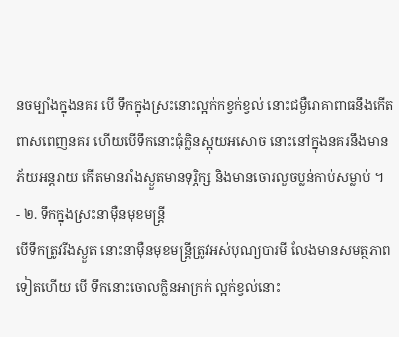នចម្បាំងក្នុងនគរ បើ ទឹកក្នុងស្រះនោះល្អក់កខ្វក់ខ្វល់ នោះជម្ងឺរោគាពាធនឹងកើតពាសពេញនគរ ហើយបើទឹកនោះធុំក្លិនស្អុយអសោច នោះនៅក្នុងនគរនឹងមានភ័យអន្ដរាយ កើតមានរាំងស្ងួតមានទុរ្ភិក្ស និងមានចោរលួចប្លន់កាប់សម្លាប់ ។
- ២. ទឹកក្នុងស្រះនាម៉ឺនមុខមន្ដ្រី
បើទឹកត្រូវរីងស្ងួត នោះនាម៉ឺនមុខមន្ដ្រីត្រូវអស់បុណ្យបារមី លែងមានសមត្ថភាពទៀតហើយ បើ ទឹកនោះចោលក្លិនអាក្រក់ ល្អក់ខ្វល់នោះ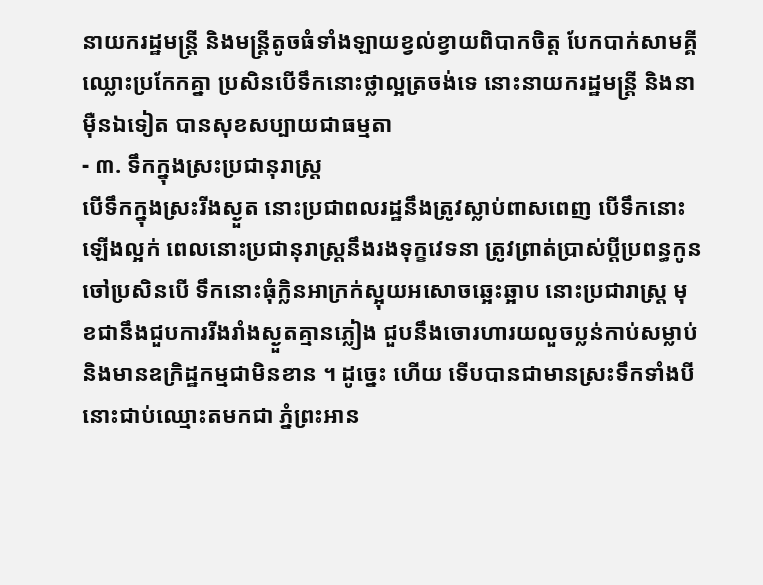នាយករដ្ឋមន្ដ្រី និងមន្ដ្រីតូចធំទាំងឡាយខ្វល់ខ្វាយពិបាកចិត្ដ បែកបាក់សាមគ្គីឈ្លោះប្រកែកគ្នា ប្រសិនបើទឹកនោះថ្លាល្អត្រចង់ទេ នោះនាយករដ្ឋមន្ដ្រី និងនាម៉ឺនឯទៀត បានសុខសប្បាយជាធម្មតា
- ៣. ទឹកក្នុងស្រះប្រជានុរាស្ដ្រ
បើទឹកក្នុងស្រះរីងស្ងួត នោះប្រជាពលរដ្ឋនឹងត្រូវស្លាប់ពាសពេញ បើទឹកនោះឡើងល្អក់ ពេលនោះប្រជានុរាស្ដ្រនឹងរងទុក្ខវេទនា ត្រូវព្រាត់ប្រាស់ប្ដីប្រពន្ធកូនចៅប្រសិនបើ ទឹកនោះធុំក្លិនអាក្រក់ស្អុយអសោចឆ្អេះឆ្អាប នោះប្រជារាស្ដ្រ មុខជានឹងជួបការរីងរាំងស្ងួតគ្មានភ្លៀង ជួបនឹងចោរហារយលួចប្លន់កាប់សម្លាប់ និងមានឧក្រិដ្ឋកម្មជាមិនខាន ។ ដូច្នេះ ហើយ ទើបបានជាមានស្រះទឹកទាំងបីនោះជាប់ឈ្មោះតមកជា ភ្នំព្រះអាន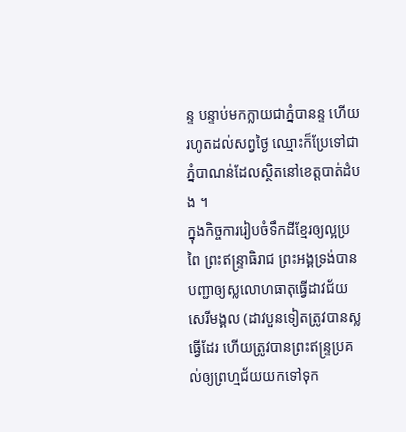ន្ទ បន្ទាប់មកក្លាយជាភ្នំបានន្ទ ហើយរហូតដល់សព្វថ្ងៃ ឈ្មោះក៏ប្រែទៅជា ភ្នំបាណន់ដែលស្ថិតនៅខេត្ដបាត់ដំបង ។
ក្នុងកិច្ចការរៀបចំទឹកដីខ្មែរឲ្យល្អប្រពៃ ព្រះឥន្ទ្រាធិរាជ ព្រះអង្គទ្រង់បានបញ្ជាឲ្យស្លលោហធាតុធ្វើដាវជ័យសេរីមង្គល (ដាវបួនទៀតត្រូវបានស្លធ្វើដែរ ហើយត្រូវបានព្រះឥន្ទ្រប្រគល់ឲ្យព្រហ្មជ័យយកទៅទុក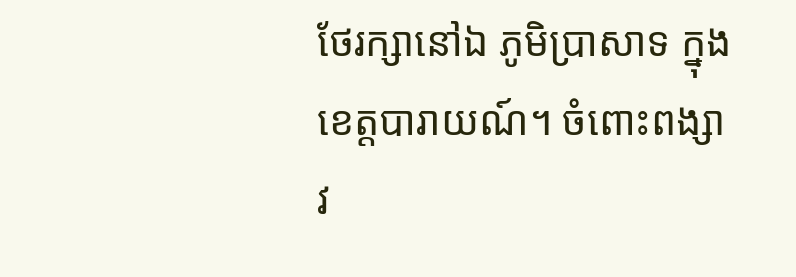ថែរក្សានៅឯ ភូមិប្រាសាទ ក្នុងខេត្ដបារាយណ៍។ ចំពោះពង្សាវ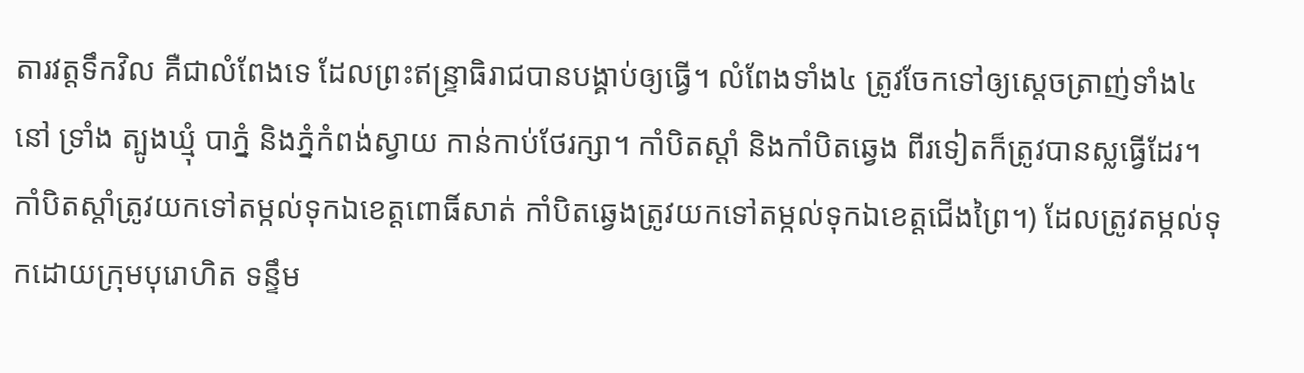តារវត្ដទឹកវិល គឺជាលំពែងទេ ដែលព្រះឥន្ទ្រាធិរាជបានបង្គាប់ឲ្យធ្វើ។ លំពែងទាំង៤ ត្រូវចែកទៅឲ្យស្ដេចត្រាញ់ទាំង៤ នៅ ទ្រាំង ត្បូងឃ្មុំ បាភ្នំ និងភ្នំកំពង់ស្វាយ កាន់កាប់ថែរក្សា។ កាំបិតស្ដាំ និងកាំបិតឆ្វេង ពីរទៀតក៏ត្រូវបានស្លធ្វើដែរ។ កាំបិតស្ដាំត្រូវយកទៅតម្កល់ទុកឯខេត្តពោធិ៍សាត់ កាំបិតឆ្វេងត្រូវយកទៅតម្កល់ទុកឯខេត្ដជើងព្រៃ។) ដែលត្រូវតម្កល់ទុកដោយក្រុមបុរោហិត ទន្ទឹម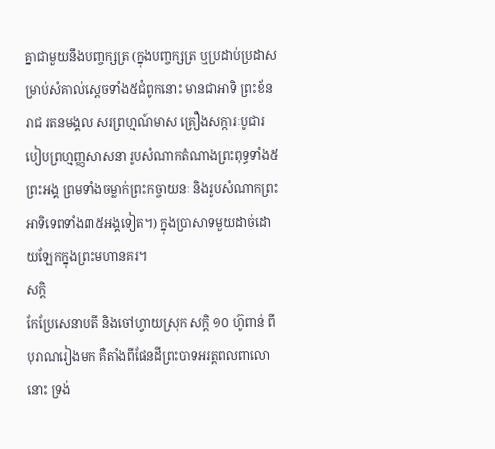គ្នាជាមួយនឹងបញ្ចក្សត្រ (ក្នុងបញ្ចក្សត្រ ឬប្រដាប់ប្រដាសម្រាប់សំគាល់សេ្ដចទាំង៥ជំពូកនោះ មានជាអាទិ ព្រះខ័នរាជ រតនមង្គល សរព្រហ្មណ៍មាស គ្រឿងសក្ការៈបូជារបៀបព្រហ្មញ្ញសាសនា រូបសំណាកតំណាងព្រះពុទ្ធទាំង៥ព្រះអង្គ ព្រមទាំងចម្លាក់ព្រះកច្ចាយនៈ និងរូបសំណាកព្រះអាទិទេពទាំង៣៥អង្គទៀត។) ក្នុងប្រាសាទមួយដាច់ដោយឡែកក្នុងព្រះមហានគរ។
សក្ដិ
កែប្រែសេនាបតី និងចៅហ្វាយស្រុក សក្ដិ ១០ ហ៊ូពាន់ ពីបុរាណរៀងមក គឺតាំងពីផែនដីព្រះបាទអរត្តពលពាលោនោះ ទ្រង់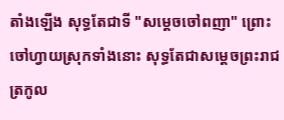តាំងឡើង សុទ្ធតែជាទី "សម្ដេចចៅពញា" ព្រោះចៅហ្វាយស្រុកទាំងនោះ សុទ្ធតែជាសម្ដេចព្រះរាជត្រកូល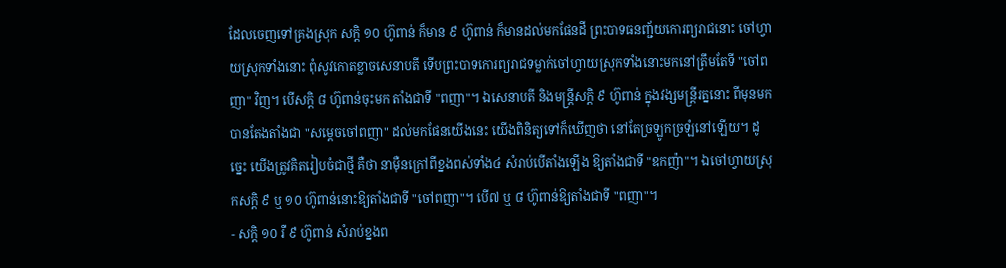ដែលចេញទៅគ្រងស្រុក សក្ដិ ១០ ហ៊ូពាន់ ក៏មាន ៩ ហ៊ូពាន់ ក៏មានដល់មកផែនដី ព្រះបាទធនញ្ជ័យកោរព្យរាជនោះ ចៅហ្វាយស្រុកទាំងនោះ ពុំសូវកោតខ្លាចសេនាបតី ទើបព្រះបាទកោរព្យរាជទម្លាក់ចៅហ្វាយស្រុកទាំងនោះមកនៅត្រឹមតែទី "ចៅពញា" វិញ។ បើសក្ដិ ៨ ហ៊ូពាន់ចុះមក តាំងជាទី "ពញា"។ ឯសេនាបតី និងមន្ត្រីសក្ដិ ៩ ហ៊ូពាន់ ក្នុងវង្សមន្ត្រីរត្ននោះ ពីមុនមក បានតែងតាំងជា "សម្ដេចចៅពញា" ដល់មកផែនយើងនេះ យើងពិនិត្យទៅក៏ឃើញថា នៅតែច្រឡូកច្រឡំនៅឡើយ។ ដូច្នេះ យើងត្រូវគិតរៀបចំជាថ្មី គឺថា នាម៉ឺនក្រៅពីខ្នងពស់ទាំង៤ សំរាប់បើតាំងឡើង ឱ្យតាំងជាទី "ឧកញ៉ា"។ ឯចៅហ្វាយស្រុកសក្ដិ ៩ ឬ ១០ ហ៊ូពាន់នោះឱ្យតាំងជាទី "ចៅពញា"។ បើ៧ ឬ ៨ ហ៊ូពាន់ឱ្យតាំងជាទី "ពញា"។
- សក្ដិ ១០ រឺ ៩ ហ៊ូពាន់ សំរាប់ខ្នងព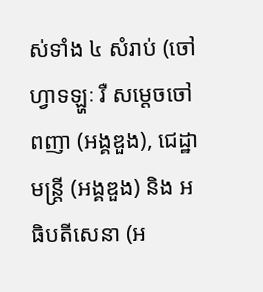ស់ទាំង ៤ សំរាប់ (ចៅហ្វាទឡ្ហៈ រឺ សម្ដេចចៅពញា (អង្គឌួង), ជេដ្ឋាមន្ត្រី (អង្គឌួង) និង អធិបតីសេនា (អ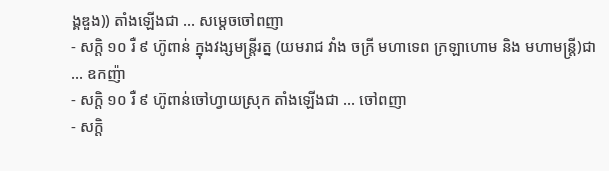ង្គឌួង)) តាំងឡើងជា ... សម្ដេចចៅពញា
- សក្ដិ ១០ រឺ ៩ ហ៊ូពាន់ ក្នុងវង្សមន្ត្រីរត្ន (យមរាជ វាំង ចក្រី មហាទេព ក្រឡាហោម និង មហាមន្ត្រី)ជា ... ឧកញ៉ា
- សក្ដិ ១០ រឺ ៩ ហ៊ូពាន់ចៅហ្វាយស្រុក តាំងឡើងជា ... ចៅពញា
- សក្ដិ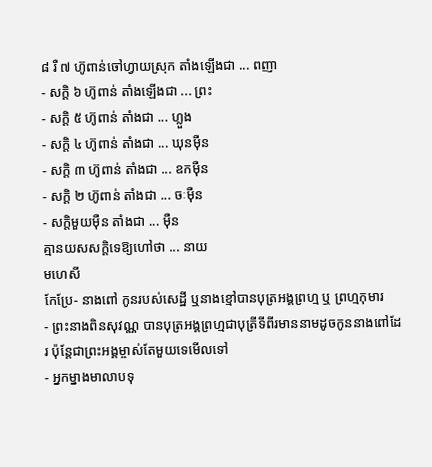៨ រឺ ៧ ហ៊ូពាន់ចៅហ្វាយស្រុក តាំងឡើងជា ... ពញា
- សក្ដិ ៦ ហ៊ូពាន់ តាំងឡើងជា ... ព្រះ
- សក្ដិ ៥ ហ៊ូពាន់ តាំងជា ... ហ្លួង
- សក្ដិ ៤ ហ៊ូពាន់ តាំងជា ... ឃុនម៉ឺន
- សក្ដិ ៣ ហ៊ូពាន់ តាំងជា ... ឧកម៉ឺន
- សក្ដិ ២ ហ៊ូពាន់ តាំងជា ... ចៈម៉ឺន
- សក្ដិមួយម៉ឺន តាំងជា ... ម៉ឺន
គ្មានយសសក្ដិទេឱ្យហៅថា ... នាយ
មហេសី
កែប្រែ- នាងពៅ កូនរបស់សេដ្ឋី ឬនាងខ្មៅបានបុត្រអង្គព្រហ្ម ឬ ព្រហ្មកុមារ
- ព្រះនាងពិនសុវណ្ណ បានបុត្រអង្គព្រហ្មជាបុត្រីទីពីរមាននាមដូចកូននាងពៅដែរ ប៉ុន្តែជាព្រះអង្គម្ចាស់តែមួយទេមើលទៅ
- អ្នកម្នាងមាលាបទុ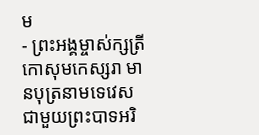ម
- ព្រះអង្គម្ចាស់ក្សត្រីកោសុមកេស្សរា មានបុត្រនាមទេវេសជាមួយព្រះបាទអរិ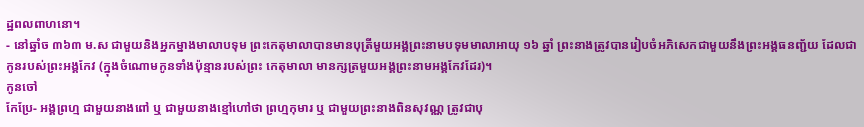ដ្ឋពលពាហនោ។
- នៅឆ្នាំច ៣៦៣ ម.ស ជាមួយនិងអ្នកម្នាងមាលាបទុម ព្រះកេតុមាលាបានមានបុត្រីមួយអង្គព្រះនាមបទុមមាលាអាយុ ១៦ ឆ្នាំ ព្រះនាងត្រូវបានរៀបចំអភិសេកជាមួយនឹងព្រះអង្គធនញ្ជ័យ ដែលជាកូនរបស់ព្រះអង្គកែវ (ក្នុងចំណោមកូនទាំងប៉ុន្មានរបស់ព្រះ កេតុមាលា មានក្សត្រមួយអង្គព្រះនាមអង្គកែវដែរ)។
កូនចៅ
កែប្រែ- អង្គព្រហ្ម ជាមួយនាងពៅ ឬ ជាមួយនាងខ្មៅហៅថា ព្រហ្មកុមារ ឬ ជាមួយព្រះនាងពិនសុវណ្ណ ត្រូវជាបុ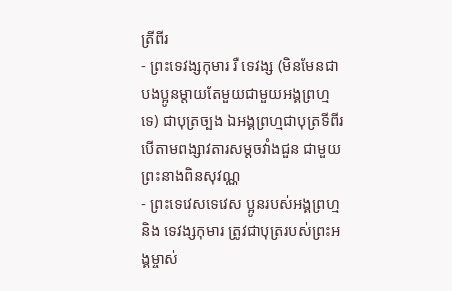ត្រីពីរ
- ព្រះទេវង្សកុមារ រឺ ទេវង្ស (មិនមែនជាបងប្អូនម្តាយតែមួយជាមួយអង្គព្រហ្មទេ) ជាបុត្រច្បង ឯអង្គព្រហ្មជាបុត្រទីពីរ បើតាមពង្សាវតារសម្តចវាំងជួន ជាមួយព្រះនាងពិនសុវណ្ណ
- ព្រះទេវេសទេវេស ប្អូនរបស់អង្គព្រហ្ម និង ទេវង្សកុមារ ត្រូវជាបុត្ររបស់ព្រះអង្គម្ចាស់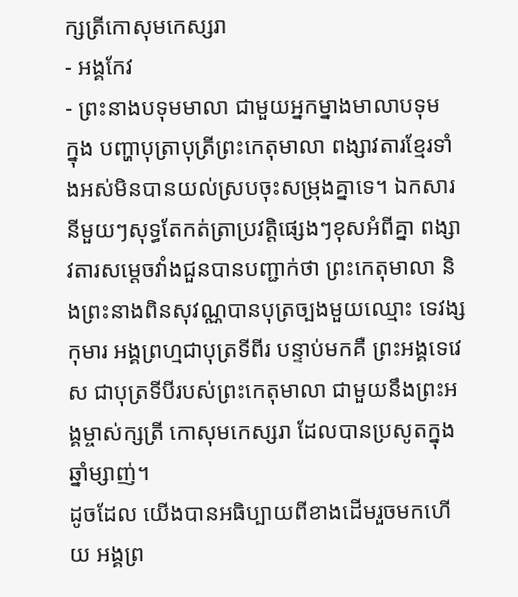ក្សត្រីកោសុមកេស្សរា
- អង្គកែវ
- ព្រះនាងបទុមមាលា ជាមួយអ្នកម្នាងមាលាបទុម
ក្នុង បញ្ហាបុត្រាបុត្រីព្រះកេតុមាលា ពង្សាវតារខ្មែរទាំងអស់មិនបានយល់ស្របចុះសម្រុងគ្នាទេ។ ឯកសារនីមួយៗសុទ្ធតែកត់ត្រាប្រវត្ដិផ្សេងៗខុសអំពីគ្នា ពង្សាវតារសម្ដេចវាំងជួនបានបញ្ជាក់ថា ព្រះកេតុមាលា និងព្រះនាងពិនសុវណ្ណបានបុត្រច្បងមួយឈ្មោះ ទេវង្សកុមារ អង្គព្រហ្មជាបុត្រទីពីរ បន្ទាប់មកគឺ ព្រះអង្គទេវេស ជាបុត្រទីបីរបស់ព្រះកេតុមាលា ជាមួយនឹងព្រះអង្គម្ចាស់ក្សត្រី កោសុមកេស្សរា ដែលបានប្រសូតក្នុងឆ្នាំម្សាញ់។
ដូចដែល យើងបានអធិប្បាយពីខាងដើមរួចមកហើយ អង្គព្រ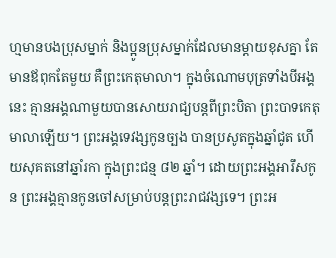ហ្មមានបងប្រុសម្នាក់ និងប្អូនប្រុសម្នាក់ដែលមានម្ដាយខុសគ្នា តែមានឪពុកតែមួយ គឺព្រះកេតុមាលា។ ក្នុងចំណោមបុត្រទាំងបីអង្គនេះ គ្មានអង្គណាមួយបានសោយរាជ្យបន្ដពីព្រះបិតា ព្រះបាទកេតុមាលាឡើយ។ ព្រះអង្គទេវង្សកូនច្បង បានប្រសូតក្នុងឆ្នាំជូត ហើយសុគតនៅឆ្នាំរកា ក្នុងព្រះជន្ម ៨២ ឆ្នាំ។ ដោយព្រះអង្គអារឹសកូន ព្រះអង្គគ្មានកូនចៅសម្រាប់បន្ដព្រះរាជវង្សទេ។ ព្រះអ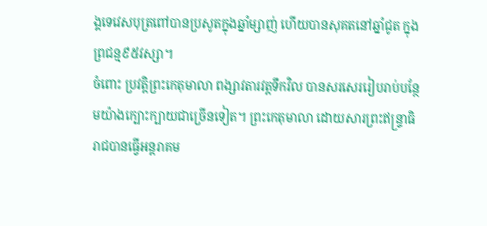ង្គទេវេសបុត្រពៅបានប្រសូតក្នុងឆ្នាំម្សាញ់ ហើយបានសុគតនៅឆ្នាំជូត ក្នុងព្រជន្ម៩៥វស្សា។
ចំពោះ ប្រវត្ដិព្រះកេតុមាលា ពង្សាវតារវត្ដទឹកវិល បានសរសេររៀបរាប់បន្ថែមយ៉ាងក្បោះក្បាយជាច្រើនទៀត។ ព្រះកេតុមាលា ដោយសារព្រះឥន្ទ្រាធិរាជបានធ្វើអន្ដរាគម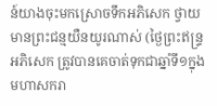ន៍យាងចុះមកស្រោចទឹកអភិសេក ថ្វាយ មានព្រះជន្មយឺនយូរណាស់ (ថ្ងៃព្រះឥន្ទ្រអភិសេក ត្រូវបានគេចាត់ទុកជាឆ្នាំទី១ក្នុងមហាសករា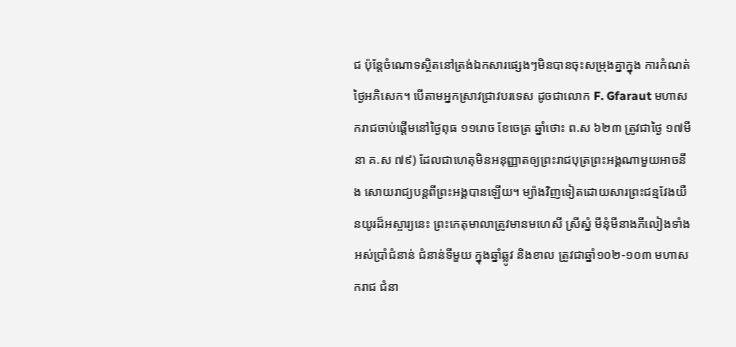ជ ប៉ុន្ដែចំណោទស្ថិតនៅត្រង់ឯកសារផ្សេងៗមិនបានចុះសម្រុងគ្នាក្នុង ការកំណត់ថ្ងៃអភិសេក។ បើតាមអ្នកស្រាវជ្រាវបរទេស ដូចជាលោក F. Gfaraut មហាសករាជចាប់ផ្ដើមនៅថ្ងៃពុធ ១១រោច ខែចេត្រ ឆ្នាំថោះ ព.ស ៦២៣ ត្រូវជាថ្ងៃ ១៧មីនា គ.ស ៧៩) ដែលជាហេតុមិនអនុញ្ញាតឲ្យព្រះរាជបុត្រព្រះអង្គណាមួយអាចនឹង សោយរាជ្យបន្តពីព្រះអង្គបានឡើយ។ ម្យ៉ាងវិញទៀតដោយសារព្រះជន្មវែងយឺនយូរដ៏អស្ចារ្យនេះ ព្រះកេតុមាលាត្រូវមានមហេសី ស្រីស្នំ មីនុំមីនាងភីលៀងទាំងអស់ប្រាំជំនាន់ ជំនាន់ទីមួយ ក្នុងឆ្នាំឆ្លូវ និងខាល ត្រូវជាឆ្នាំ១០២-១០៣ មហាសករាជ ជំនា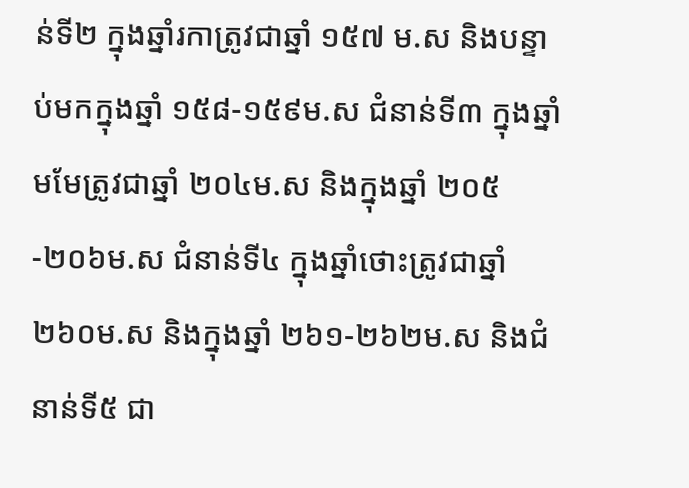ន់ទី២ ក្នុងឆ្នាំរកាត្រូវជាឆ្នាំ ១៥៧ ម.ស និងបន្ទាប់មកក្នុងឆ្នាំ ១៥៨-១៥៩ម.ស ជំនាន់ទី៣ ក្នុងឆ្នាំមមែត្រូវជាឆ្នាំ ២០៤ម.ស និងក្នុងឆ្នាំ ២០៥-២០៦ម.ស ជំនាន់ទី៤ ក្នុងឆ្នាំថោះត្រូវជាឆ្នាំ ២៦០ម.ស និងក្នុងឆ្នាំ ២៦១-២៦២ម.ស និងជំនាន់ទី៥ ជា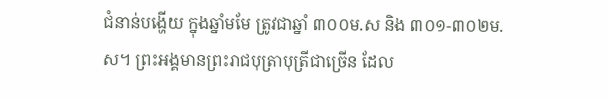ជំនាន់បង្ហើយ ក្នុងឆ្នាំមមែ ត្រូវជាឆ្នាំ ៣០០ម.ស និង ៣០១-៣០២ម.ស។ ព្រះអង្គមានព្រះរាជបុត្រាបុត្រីជាច្រើន ដែល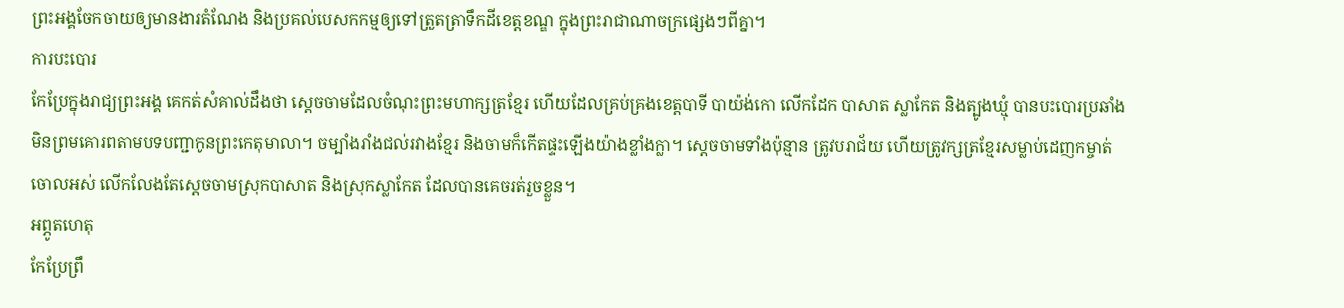ព្រះអង្គចែកចាយឲ្យមានងារតំណែង និងប្រគល់បេសកកម្មឲ្យទៅត្រួតត្រាទឹកដីខេត្ដខណ្ឌ ក្នុងព្រះរាជាណាចក្រផ្សេងៗពីគ្នា។
ការបះបោរ
កែប្រែក្នុងរាជ្យព្រះអង្គ គេកត់សំគាល់ដឹងថា ស្ដេចចាមដែលចំណុះព្រះមហាក្សត្រខ្មែរ ហើយដែលគ្រប់គ្រងខេត្ដបាទី បាយ៉ង់កោ លើកដែក បាសាត ស្លាកែត និងត្បូងឃ្មុំ បានបះបោរប្រឆាំងមិនព្រមគោរពតាមបទបញ្ជាកូនព្រះកេតុមាលា។ ចម្បាំងរាំងជល់រវាងខ្មែរ និងចាមក៏កើតផ្ទះឡើងយ៉ាងខ្លាំងក្លា។ ស្ដេចចាមទាំងប៉ុន្មាន ត្រូវបរាជ័យ ហើយត្រូវក្សត្រខ្មែរសម្លាប់ដេញកម្ចាត់ចោលអស់ លើកលែងតែស្ដេចចាមស្រុកបាសាត និងស្រុកស្លាកែត ដែលបានគេចរត់រួចខ្លួន។
អព្ភូតហេតុ
កែប្រែព្រឹ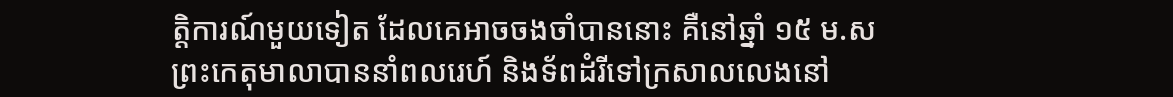ត្ដិការណ៍មួយទៀត ដែលគេអាចចងចាំបាននោះ គឺនៅឆ្នាំ ១៥ ម.ស ព្រះកេតុមាលាបាននាំពលរេហ៍ និងទ័ពដំរីទៅក្រសាលលេងនៅ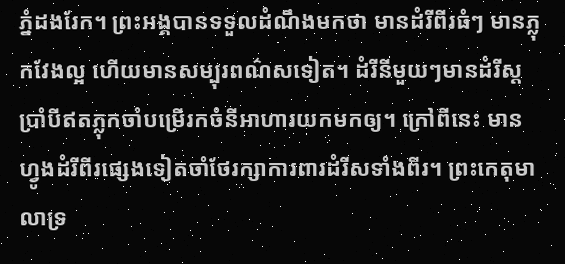ភ្នំដងរែក។ ព្រះអង្គបានទទួលដំណឹងមកថា មានដំរីពីរធំៗ មានភ្លុកវែងល្អ ហើយមានសម្បុរពណ៌សទៀត។ ដំរីនីមួយៗមានដំរីស្ដប្រាំបីឥតភ្លុកចាំបម្រើរកចំនីអាហារយកមកឲ្យ។ ក្រៅពីនេះ មានហ្វូងដំរីពីរផ្សេងទៀតចាំថែរក្សាការពារដំរីសទាំងពីរ។ ព្រះកេតុមាលាទ្រ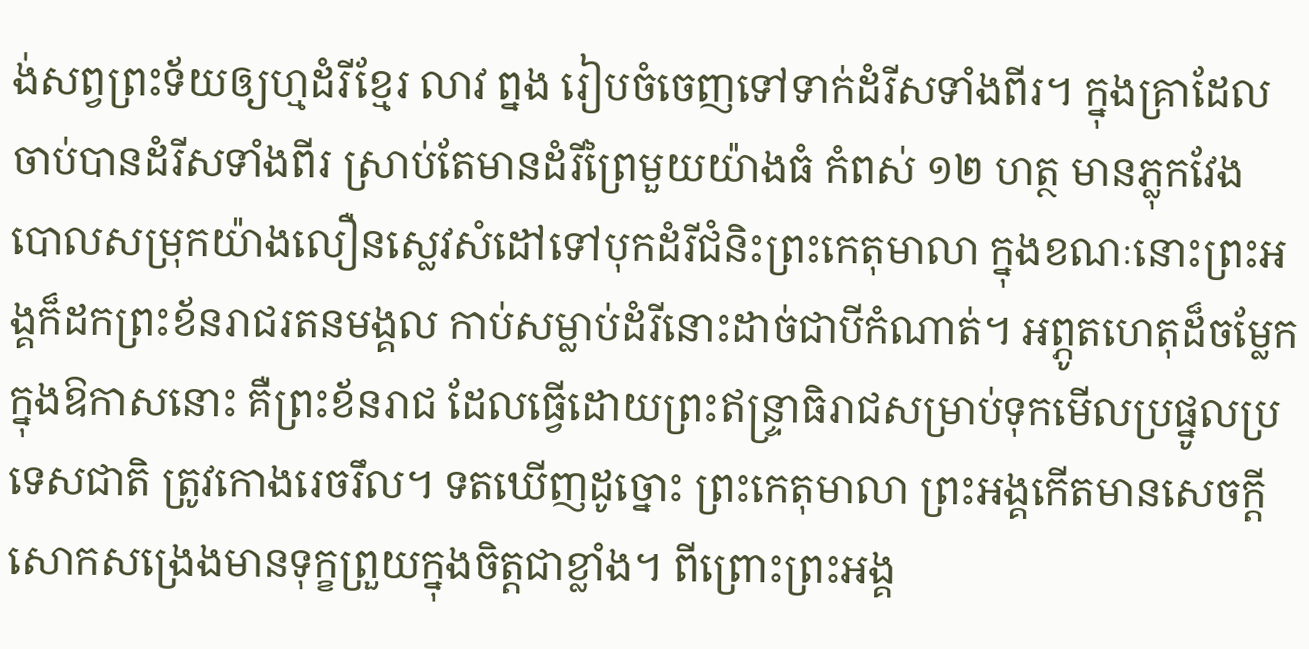ង់សព្វព្រះទ័យឲ្យហ្មដំរីខ្មែរ លាវ ព្នង រៀបចំចេញទៅទាក់ដំរីសទាំងពីរ។ ក្នុងគ្រាដែលចាប់បានដំរីសទាំងពីរ ស្រាប់តែមានដំរីព្រៃមួយយ៉ាងធំ កំពស់ ១២ ហត្ថ មានភ្លុកវែង បោលសម្រុកយ៉ាងលឿនស្លេវសំដៅទៅបុកដំរីជំនិះព្រះកេតុមាលា ក្នុងខណៈនោះព្រះអង្គក៏ដកព្រះខ័នរាជរតនមង្គល កាប់សម្លាប់ដំរីនោះដាច់ជាបីកំណាត់។ អព្ភូតហេតុដ៏ចម្លែកក្នុងឱកាសនោះ គឺព្រះខ័នរាជ ដែលធ្វើដោយព្រះឥន្ទ្រាធិរាជសម្រាប់ទុកមើលប្រផ្នូលប្រទេសជាតិ ត្រូវកោងរេចរឹល។ ទតឃើញដូច្នោះ ព្រះកេតុមាលា ព្រះអង្គកើតមានសេចក្ដីសោកសង្រេងមានទុក្ខព្រួយក្នុងចិត្ដជាខ្លាំង។ ពីព្រោះព្រះអង្គ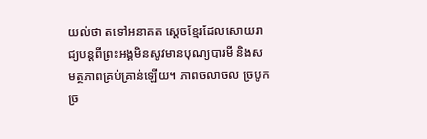យល់ថា តទៅអនាគត ស្ដេចខ្មែរដែលសោយរាជ្យបន្ដពីព្រះអង្គមិនសូវមានបុណ្យបារមី និងសមត្ថភាពគ្រប់គ្រាន់ឡើយ។ ភាពចលាចល ច្របូកច្រ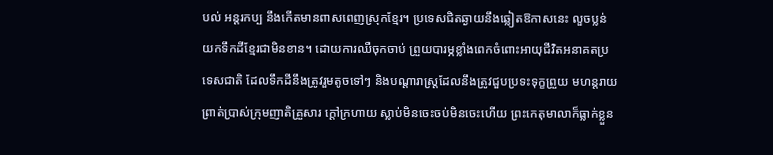បល់ អន្ដរកប្ប នឹងកើតមានពាសពេញស្រុកខ្មែរ។ ប្រទេសជិតឆ្ងាយនឹងឆ្លៀតឱកាសនេះ លួចប្លន់យកទឹកដីខ្មែរជាមិនខាន។ ដោយការឈឺចុកចាប់ ព្រួយបារម្ភខ្លាំងពេកចំពោះអាយុជីវិតអនាគតប្រទេសជាតិ ដែលទឹកដីនឹងត្រូវរួមតូចទៅៗ និងបណ្ដារាស្ដ្រដែលនឹងត្រូវជួបប្រទះទុក្ខព្រួយ មហន្ដរាយ ព្រាត់ប្រាស់ក្រុមញាតិគ្រួសារ ក្ដៅក្រហាយ ស្លាប់មិនចេះចប់មិនចេះហើយ ព្រះកេតុមាលាក៏ធ្លាក់ខ្លួន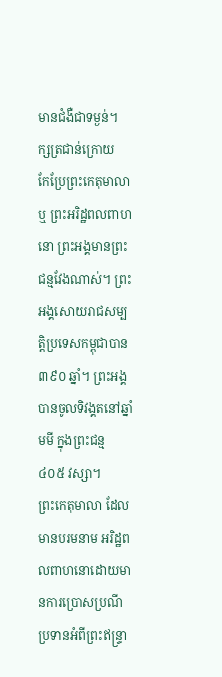មានជំងឺជាទម្ងន់។
ក្សត្រជាន់ក្រោយ
កែប្រែព្រះកេតុមាលា ឬ ព្រះអរិដ្ឋពលពាហនោ ព្រះអង្គមានព្រះជន្មវែងណាស់។ ព្រះអង្គសោយរាជសម្បត្ដិប្រទេសកម្ពុជាបាន ៣៩០ ឆ្នាំ។ ព្រះអង្គបានចូលទិវង្គតនៅឆ្នាំមមី ក្នុងព្រះជន្ម ៤០៥ វស្សា។
ព្រះកេតុមាលា ដែលមានបរមនាម អរិដ្ឋពលពាហនោដោយមានការប្រោសប្រណីប្រទានអំពីព្រះឥន្ទ្រា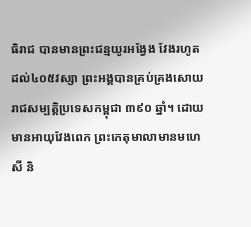ធិរាជ បានមានព្រះជន្មយូរអង្វែង វែងរហូតដល់៤០៥វស្សា ព្រះអង្គបានគ្រប់គ្រងសោយរាជសម្បត្ដិប្រទេសកម្ពុជា ៣៩០ ឆ្នាំ។ ដោយមានអាយុវែងពេក ព្រះកេតុមាលាមានមហេសី និ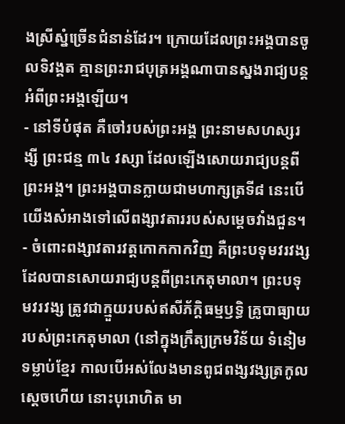ងស្រីស្នំច្រើនជំនាន់ដែរ។ ក្រោយដែលព្រះអង្គបានចូលទិវង្គត គ្មានព្រះរាជបុត្រអង្គណាបានស្នងរាជ្យបន្ដអំពីព្រះអង្គឡើយ។
- នៅទីបំផុត គឺចៅរបស់ព្រះអង្គ ព្រះនាមសហស្សរង្សី ព្រះជន្ម ៣៤ វស្សា ដែលឡើងសោយរាជ្យបន្ដពីព្រះអង្គ។ ព្រះអង្គបានក្លាយជាមហាក្សត្រទី៨ នេះបើយើងសំអាងទៅលើពង្សាវតាររបស់សម្ដេចវាំងជួន។
- ចំពោះពង្សាវតារវត្ដកោកកាកវិញ គឺព្រះបទុមវរវង្ស ដែលបានសោយរាជ្យបន្ដពីព្រះកេតុមាលា។ ព្រះបទុមវរវង្ស ត្រូវជាក្មួយរបស់ឥសីភ័ក្ដិធម្មឫទ្ធិ គ្រូបាធ្យាយរបស់ព្រះកេតុមាលា (នៅក្នុងក្រឹត្យក្រមវិន័យ ទំនៀមទម្លាប់ខ្មែរ កាលបើអស់លែងមានពូជពង្សវង្សត្រកូលស្ដេចហើយ នោះបុរោហិត មា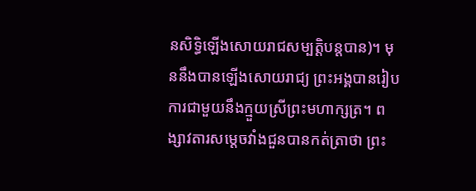នសិទ្ធិឡើងសោយរាជសម្បត្ដិបន្ដបាន)។ មុននឹងបានឡើងសោយរាជ្យ ព្រះអង្គបានរៀបការជាមួយនឹងក្មួយស្រីព្រះមហាក្សត្រ។ ពង្សាវតារសម្ដេចវាំងជួនបានកត់ត្រាថា ព្រះ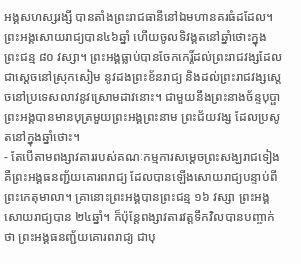អង្គសហស្សរង្សី បានតាំងព្រះរាជធានីនៅឯមហានគរធំដដែល។ ព្រះអង្គសោយរាជ្យបាន៤៦ឆ្នាំ ហើយចូលទិវង្គតនៅឆ្នាំថោះក្នុងព្រះជន្ម ៨០ វស្សា។ ព្រះអង្គធ្លាប់បានចែកកេរ្ដិ៍ដល់ព្រះរាជវង្សដែលជាស្ដេចនៅស្រុកសៀម នូវដងព្រះខ័នរាជ្យ និងដល់ព្រះរាជវង្សស្ដេចនៅប្រទេសលាវនូវស្រោមដាវនោះ។ ជាមួយនឹងព្រះនាងច័ន្ទបុប្ផា ព្រះអង្គបានមានបុត្រមួយព្រះអង្គព្រះនាម ព្រះជ័យវង្ស ដែលប្រសូតនៅក្នុងឆ្នាំថោះ។
- តែបើតាមពង្សាវតាររបស់គណៈកម្មការសម្ដេចព្រះសង្ឃរាជទៀង គឺព្រះអង្គធនញ្ជ័យគោរពរាជ្យ ដែលបានឡើងសោយរាជ្យបន្ទាប់ពីព្រះកេតុមាលា។ គ្រានោះព្រះអង្គបានព្រះជន្ម ១៦ វស្សា ព្រះអង្គសោយរាជ្យបាន ២៤ឆ្នាំ។ ក៏ប៉ុន្តែពង្សាវតារវត្ដទឹកវិលបានបញ្ចាក់ថា ព្រះអង្គធនញ្ជ័យគោរពរាជ្យ ជាបុ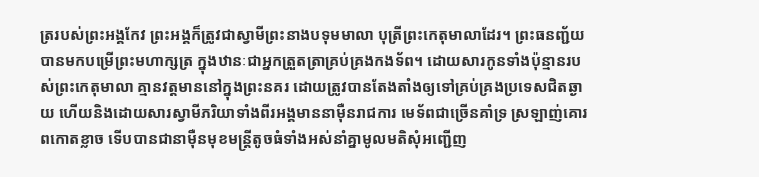ត្ររបស់ព្រះអង្គកែវ ព្រះអង្គក៏ត្រូវជាស្វាមីព្រះនាងបទុមមាលា បុត្រីព្រះកេតុមាលាដែរ។ ព្រះធនញ្ជ័យបានមកបម្រើព្រះមហាក្សត្រ ក្នុងឋានៈជាអ្នកត្រួតត្រាគ្រប់គ្រងកងទ័ព។ ដោយសារកូនទាំងប៉ុន្មានរបស់ព្រះកេតុមាលា គ្មានវត្ដមាននៅក្នុងព្រះនគរ ដោយត្រូវបានតែងតាំងឲ្យទៅគ្រប់គ្រងប្រទេសជិតឆ្ងាយ ហើយនិងដោយសារស្វាមីភរិយាទាំងពីរអង្គមាននាម៉ឺនរាជការ មេទ័ពជាច្រើនគាំទ្រ ស្រឡាញ់គោរពកោតខ្លាច ទើបបានជានាម៉ឺនមុខមន្ត្រីតូចធំទាំងអស់នាំគ្នាមូលមតិសុំអញ្ជើញ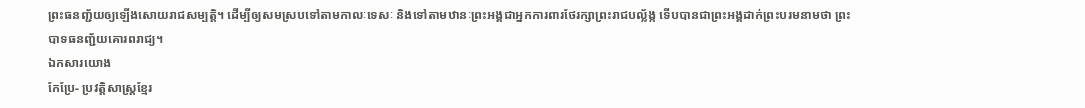ព្រះធនញ្ជ័យឲ្យឡើងសោយរាជសម្បត្ដិ។ ដើម្បីឲ្យសមស្របទៅតាមកាលៈទេសៈ និងទៅតាមឋានៈព្រះអង្គជាអ្នកការពារថែរក្សាព្រះរាជបល្ល័ង្ក ទើបបានជាព្រះអង្គដាក់ព្រះបរមនាមថា ព្រះបាទធនញ្ជ័យគោរពរាជ្យ។
ឯកសារយោង
កែប្រែ- ប្រវត្តិសាស្ត្រខ្មែរ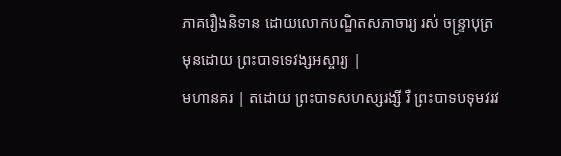ភាគរឿងនិទាន ដោយលោកបណ្ឌិតសភាចារ្យ រស់ ចន្ទ្រាបុត្រ
មុនដោយ ព្រះបាទទេវង្សអស្ចារ្យ |
មហានគរ | តដោយ ព្រះបាទសហស្សរង្សី រឺ ព្រះបាទបទុមវរវ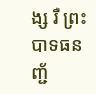ង្ស រឺ ព្រះបាទធនញ្ជ័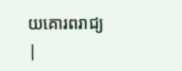យគោរពរាជ្យ |